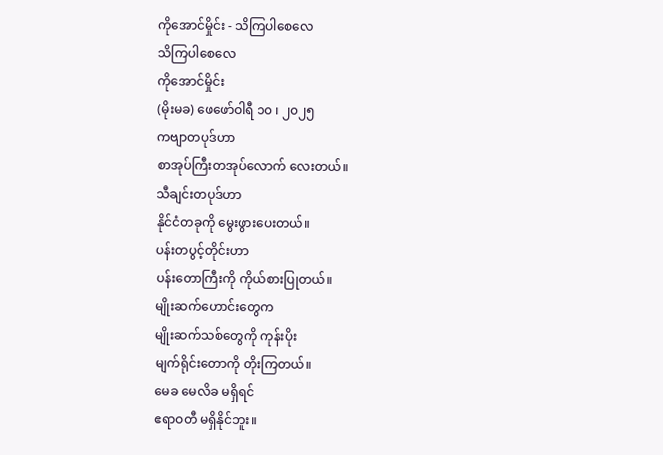ကိုအောင်မှိုင်း - သိကြပါစေလေ
သိကြပါစေလေ
ကိုအောင်မှိုင်း
(မိုးမခ) ဖေဖော်ဝါရီ ၁၀ ၊ ၂၀၂၅
ကဗျာတပုဒ်ဟာ
စာအုပ်ကြီးတအုပ်လောက် လေးတယ်။
သီချင်းတပုဒ်ဟာ
နိုင်ငံတခုကို မွေးဖွားပေးတယ်။
ပန်းတပွင့်တိုင်းဟာ
ပန်းတောကြီးကို ကိုယ်စားပြုတယ်။
မျိုးဆက်ဟောင်းတွေက
မျိုးဆက်သစ်တွေကို ကုန်းပိုး
မျက်ရိုင်းတောကို တိုးကြတယ်။
မေခ မေလိခ မရှိရင်
ဧရာဝတီ မရှိနိုင်ဘူး။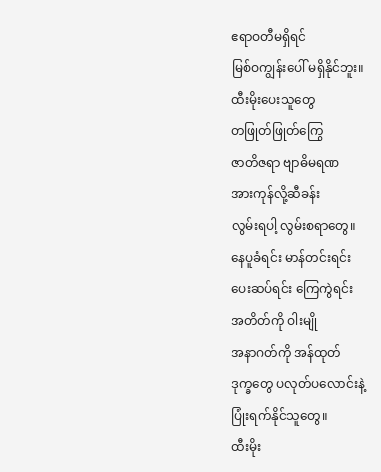ဧရာဝတီမရှိရင်
မြစ်ဝကျွန်းပေါ် မရှိနိုင်ဘူး။
ထီးမိုးပေးသူတွေ
တဖြုတ်ဖြုတ်ကြွေ
ဇာတိဇရာ ဗျာဓိမရဏ
အားကုန်လို့ဆီခန်း
လွမ်းရပါ့ လွမ်းစရာတွေ။
နေပူခံရင်း မာန်တင်းရင်း
ပေးဆပ်ရင်း ကြေကွဲရင်း
အတိတ်ကို ဝါးမျို
အနာဂတ်ကို အန်ထုတ်
ဒုက္ခတွေ ပလုတ်ပလောင်းနဲ့
ပြုံးရက်နိုင်သူတွေ။
ထီးမိုး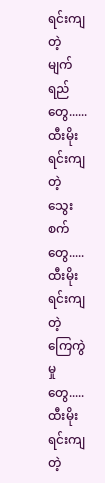ရင်းကျတဲ့
မျက်ရည်တွေ......
ထီးမိုးရင်းကျတဲ့
သွေးစက်တွေ.....
ထီးမိုးရင်းကျတဲ့
ကြေကွဲမှုတွေ.....
ထီးမိုးရင်းကျတဲ့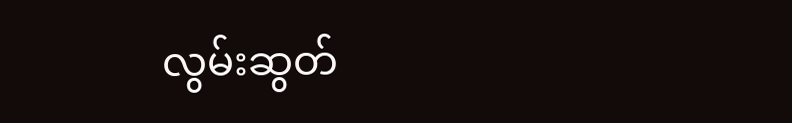လွမ်းဆွတ်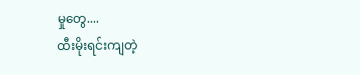မှုတွေ....
ထီးမိုးရင်းကျတဲ့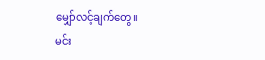မျှော်လင့်ချက်တွေ။
မင်း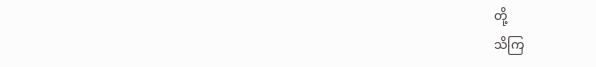တို့
သိကြ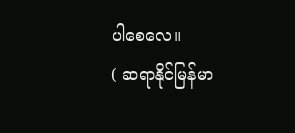ပါစေလေ။
( ဆရာနိုင်မြန်မာ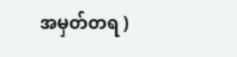အမှတ်တရ )